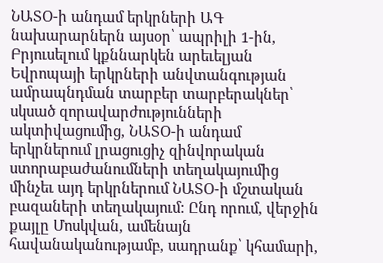ՆԱՏՕ-ի անդամ երկրների ԱԳ նախարարներն այսօր՝ ապրիլի 1-ին, Բրյուսելում կքննարկեն արեւելյան Եվրոպայի երկրների անվտանգության ամրապնդման տարբեր տարբերակներ՝ սկսած զորավարժությունների ակտիվացումից, ՆԱՏՕ-ի անդամ երկրներում լրացուցիչ զինվորական ստորաբաժանումների տեղակայումից մինչեւ այդ երկրներում ՆԱՏՕ-ի մշտական բազաների տեղակայում: Ընդ որում, վերջին քայլը Մոսկվան, ամենայն հավանականությամբ, սադրանք՝ կհամարի,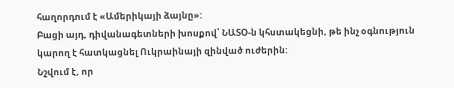հաղորդում է «Ամերիկայի ձայնը»:
Բացի այդ, դիվանագետների խոսքով՝ ՆԱՏՕ-ն կհստակեցնի, թե ինչ օգնություն կարող է հատկացնել Ուկրաինայի զինված ուժերին:
Նշվում է, որ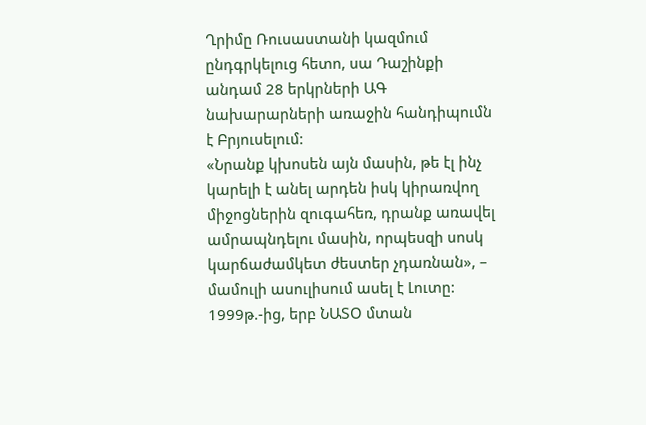Ղրիմը Ռուսաստանի կազմում ընդգրկելուց հետո, սա Դաշինքի անդամ 28 երկրների ԱԳ նախարարների առաջին հանդիպումն է Բրյուսելում:
«Նրանք կխոսեն այն մասին, թե էլ ինչ կարելի է անել արդեն իսկ կիրառվող միջոցներին զուգահեռ, դրանք առավել ամրապնդելու մասին, որպեսզի սոսկ կարճաժամկետ ժեստեր չդառնան», – մամուլի ասուլիսում ասել է Լուտը:
1999թ.-ից, երբ ՆԱՏՕ մտան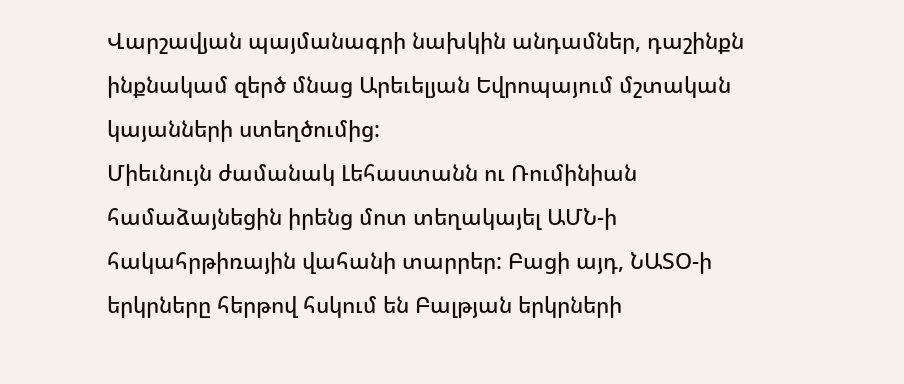Վարշավյան պայմանագրի նախկին անդամներ, դաշինքն ինքնակամ զերծ մնաց Արեւելյան Եվրոպայում մշտական կայանների ստեղծումից:
Միեւնույն ժամանակ Լեհաստանն ու Ռումինիան համաձայնեցին իրենց մոտ տեղակայել ԱՄՆ-ի հակահրթիռային վահանի տարրեր: Բացի այդ, ՆԱՏՕ-ի երկրները հերթով հսկում են Բալթյան երկրների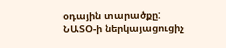օդային տարածքը:
ՆԱՏՕ-ի ներկայացուցիչ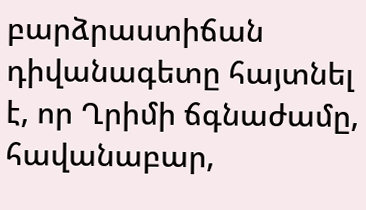բարձրաստիճան դիվանագետը հայտնել է, որ Ղրիմի ճգնաժամը, հավանաբար,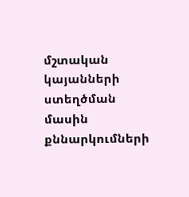մշտական կայանների ստեղծման մասին քննարկումների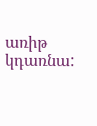առիթ կդառնա: